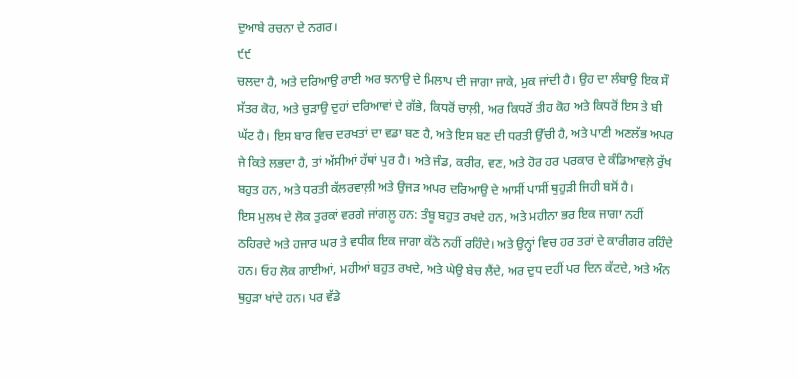ਦੁਆਬੇ ਰਚਨਾ ਦੇ ਨਗਰ।
੯੯
ਚਲਦਾ ਹੈ, ਅਤੇ ਦਰਿਆਉ ਰਾਈ ਅਰ ਝਨਾਉ ਦੇ ਮਿਲਾਪ ਦੀ ਜਾਗਾ ਜਾਕੇ, ਮੁਕ ਜਾਂਦੀ ਹੈ। ਉਹ ਦਾ ਲੰਬਾਉ ਇਕ ਸੌ ਸੱਤਰ ਕੋਹ, ਅਤੇ ਚੁੜਾਉ ਦੁਹਾਂ ਦਰਿਆਵਾਂ ਦੇ ਗੱਭੇ, ਕਿਧਰੋਂ ਚਾਲ਼ੀ, ਅਰ ਕਿਧਰੋਂ ਤੀਹ ਕੋਹ ਅਤੇ ਕਿਧਰੋਂ ਇਸ ਤੇ ਬੀ ਘੱਟ ਹੈ। ਇਸ ਬਾਰ ਵਿਚ ਦਰਖਤਾਂ ਦਾ ਵਡਾ ਬਣ ਹੈ, ਅਤੇ ਇਸ ਬਣ ਦੀ ਧਰਤੀ ਉੱਚੀ ਹੈ, ਅਤੇ ਪਾਣੀ ਅਣਲੱਭ ਅਪਰ ਜੇ ਕਿਤੇ ਲਭਦਾ ਹੈ, ਤਾਂ ਅੱਸੀਆਂ ਹੱਥਾਂ ਪੁਰ ਹੈ। ਅਤੇ ਜੰਡ, ਕਰੀਰ, ਵਣ, ਅਤੇ ਹੋਰ ਹਰ ਪਰਕਾਰ ਦੇ ਕੰਡਿਆਵਲ਼ੇ ਰੁੱਖ ਬਹੁਤ ਹਨ, ਅਤੇ ਧਰਤੀ ਕੱਲਰਵਾਲ਼ੀ ਅਤੇ ਉਜੜ ਅਪਰ ਦਰਿਆਉ ਦੇ ਆਸੀਂ ਪਾਸੀਂ ਥੁਹੁੜੀ ਜਿਹੀ ਬਸੋਂ ਹੈ।
ਇਸ ਮੁਲਖ ਦੇ ਲੋਕ ਤੁਰਕਾਂ ਵਰਗੇ ਜਾਂਗਲ਼ੂ ਹਨ: ਤੰਬੂ ਬਹੁਤ ਰਖਦੇ ਹਨ, ਅਤੇ ਮਹੀਨਾ ਭਰ ਇਕ ਜਾਗਾ ਨਹੀਂ ਠਹਿਰਦੇ ਅਤੇ ਹਜਾਰ ਘਰ ਤੇ ਵਧੀਕ ਇਕ ਜਾਗਾ ਕੱਠੇ ਨਹੀਂ ਰਹਿੰਦੇ। ਅਤੇ ਉਨ੍ਹਾਂ ਵਿਚ ਹਰ ਤਰਾਂ ਦੇ ਕਾਰੀਗਰ ਰਹਿੰਦੇ ਹਨ। ਓਹ ਲੋਕ ਗਾਈਆਂ, ਮਹੀਆਂ ਬਹੁਤ ਰਖਦੇ, ਅਤੇ ਘੇਉ ਬੇਚ ਲੈਂਦੇ, ਅਰ ਦੁਧ ਦਹੀਂ ਪਰ ਦਿਨ ਕੱਟਦੇ, ਅਤੇ ਅੰਨ ਥੁਹੁੜਾ ਖਾਂਦੇ ਹਨ। ਪਰ ਵੱਡੇ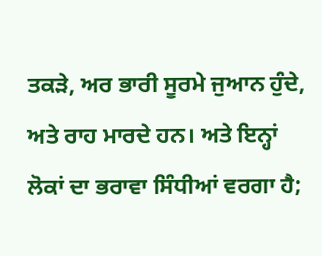ਤਕੜੇ, ਅਰ ਭਾਰੀ ਸੂਰਮੇ ਜੁਆਨ ਹੁੰਦੇ, ਅਤੇ ਰਾਹ ਮਾਰਦੇ ਹਨ। ਅਤੇ ਇਨ੍ਹਾਂ ਲੋਕਾਂ ਦਾ ਭਰਾਵਾ ਸਿੰਧੀਆਂ ਵਰਗਾ ਹੈ;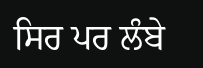ਸਿਰ ਪਰ ਲੰਬੇ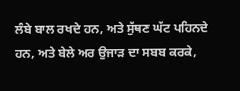ਲੰਬੇ ਬਾਲ ਰਖਦੇ ਹਨ, ਅਤੇ ਸੁੱਥਣ ਘੱਟ ਪਹਿਨਦੇ ਹਨ, ਅਤੇ ਬੇਲੇ ਅਰ ਉਜਾੜ ਦਾ ਸਬਬ ਕਰਕੇ,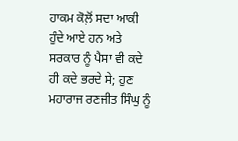ਹਾਕਮ ਕੋਲ਼ੋਂ ਸਦਾ ਆਕੀ ਹੁੰਦੇ ਆਏ ਹਨ ਅਤੇ ਸਰਕਾਰ ਨੂੰ ਪੈਸਾ ਵੀ ਕਦੇ ਹੀ ਕਦੇ ਭਰਦੇ ਸੇ; ਹੁਣ ਮਹਾਰਾਜ ਰਣਜੀਤ ਸਿੰਘੁ ਨੂੰ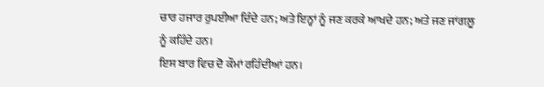ਚਾਰ ਹਜਾਰ ਰੁਪਈਆ ਦਿੰਦੇ ਹਨ; ਅਤੇ ਇਨ੍ਹਾਂ ਨੂੰ ਜਣ ਕਰਕੇ ਆਖਦੇ ਹਨ; ਅਤੇ ਜਣ ਜਾਂਗਲ਼ੂ ਨੂੰ ਕਹਿੰਦੇ ਹਨ।
ਇਸ ਬਾਰ ਵਿਚ ਦੋ ਕੌਮਾਂ ਰਹਿੰਦੀਆਂ ਹਨ।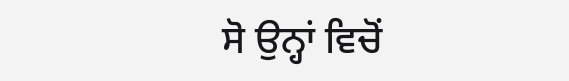ਸੋ ਉਨ੍ਹਾਂ ਵਿਚੋਂ